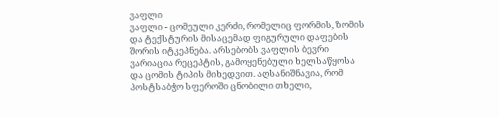ვაფლი
ვაფლი - ცომეული კერძი, რომელიც ფორმის, ზომის და ტექსტურის მისაცემად ფიგურული დაფების შორის იტკეპნება. არსებობს ვაფლის ბევრი ვარიაცია რეცეპტის, გამოყენებული ხელსაწყოსა და ცომის ტიპის მიხედვით. აღსანიშნავია, რომ პოსტსაბჭო სფეროში ცნობილი თხელი,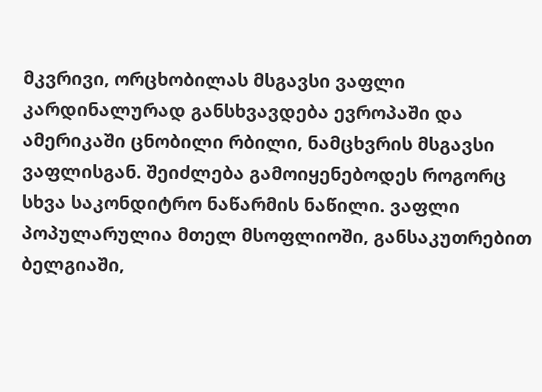მკვრივი, ორცხობილას მსგავსი ვაფლი კარდინალურად განსხვავდება ევროპაში და ამერიკაში ცნობილი რბილი, ნამცხვრის მსგავსი ვაფლისგან. შეიძლება გამოიყენებოდეს როგორც სხვა საკონდიტრო ნაწარმის ნაწილი. ვაფლი პოპულარულია მთელ მსოფლიოში, განსაკუთრებით ბელგიაში,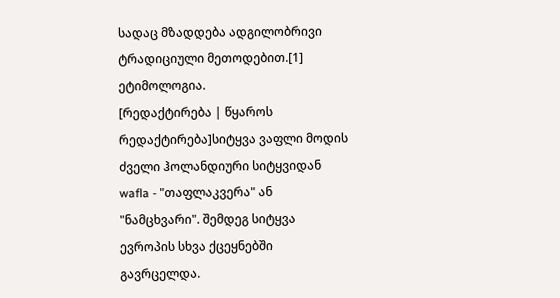სადაც მზადდება ადგილობრივი ტრადიციული მეთოდებით.[1]
ეტიმოლოგია.
[რედაქტირება | წყაროს რედაქტირება]სიტყვა ვაფლი მოდის ძველი ჰოლანდიური სიტყვიდან wafla - "თაფლაკვერა" ან "ნამცხვარი". შემდეგ სიტყვა ევროპის სხვა ქცეყნებში გავრცელდა.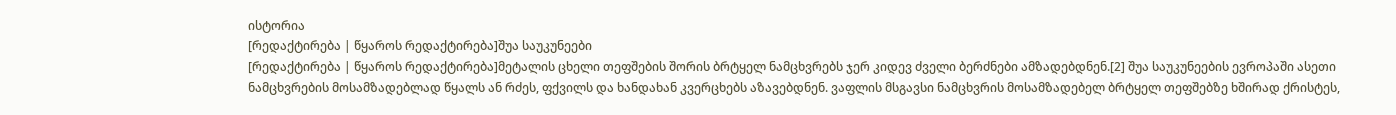ისტორია
[რედაქტირება | წყაროს რედაქტირება]შუა საუკუნეები
[რედაქტირება | წყაროს რედაქტირება]მეტალის ცხელი თეფშების შორის ბრტყელ ნამცხვრებს ჯერ კიდევ ძველი ბერძნები ამზადებდნენ.[2] შუა საუკუნეების ევროპაში ასეთი ნამცხვრების მოსამზადებლად წყალს ან რძეს, ფქვილს და ხანდახან კვერცხებს აზავებდნენ. ვაფლის მსგავსი ნამცხვრის მოსამზადებელ ბრტყელ თეფშებზე ხშირად ქრისტეს,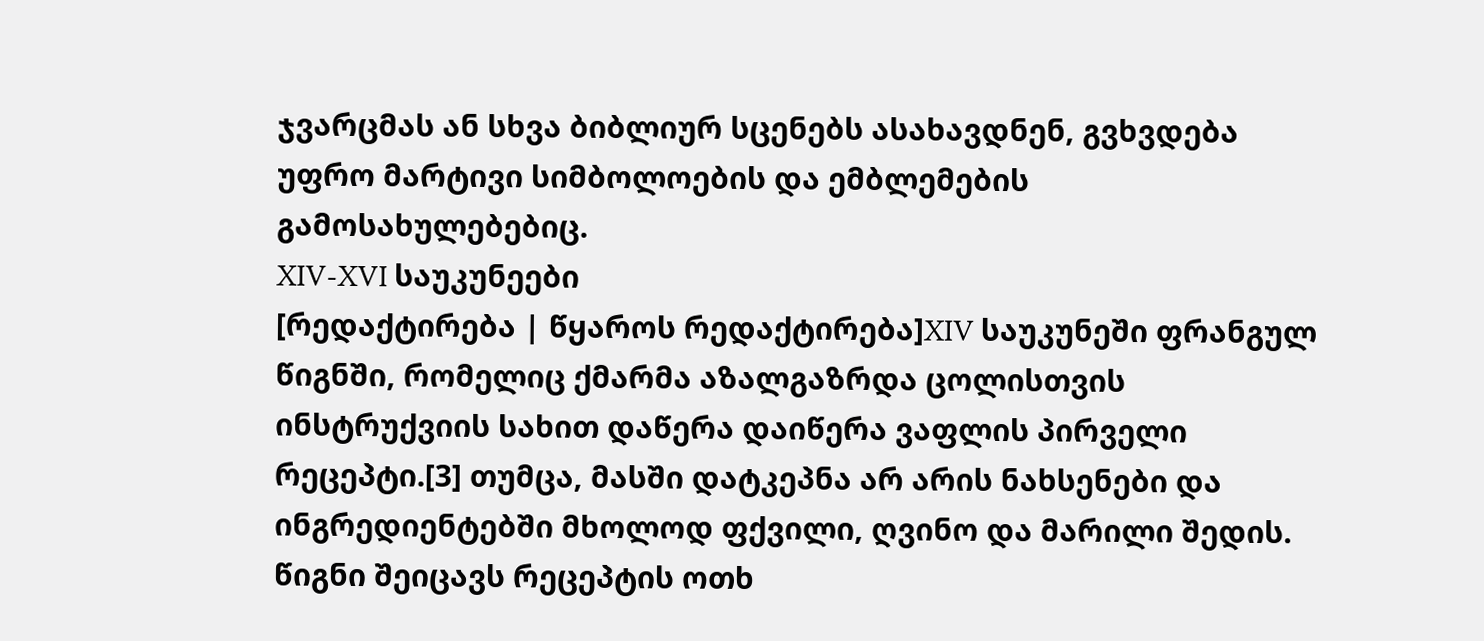ჯვარცმას ან სხვა ბიბლიურ სცენებს ასახავდნენ, გვხვდება უფრო მარტივი სიმბოლოების და ემბლემების გამოსახულებებიც.
XIV-XVI საუკუნეები
[რედაქტირება | წყაროს რედაქტირება]XIV საუკუნეში ფრანგულ წიგნში, რომელიც ქმარმა აზალგაზრდა ცოლისთვის ინსტრუქვიის სახით დაწერა დაიწერა ვაფლის პირველი რეცეპტი.[3] თუმცა, მასში დატკეპნა არ არის ნახსენები და ინგრედიენტებში მხოლოდ ფქვილი, ღვინო და მარილი შედის. წიგნი შეიცავს რეცეპტის ოთხ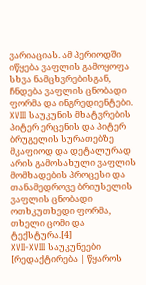ვარიაციას. ამ პერიოდში იწყება ვაფლის გამოყოფა სხვა ნამცხვრებისგან, ჩნდება ვაფლის ცნობადი ფორმა და ინგრედიენტები. XVIII საუკუნის მხატვრების პიტერ ერცენის და პიტერ ბრუგელის სურათებზე მკაფიოდ და დეტალურად არის გამოსახული ვაფლის მომხადების პროცესი და თანამედროვე ბრიუსელის ვაფლის ცნობადი ოთხკუთხედი ფორმა, თხელი ცომი და ტექსტურა.[4]
XVII-XVIII საუკუნეები
[რედაქტირება | წყაროს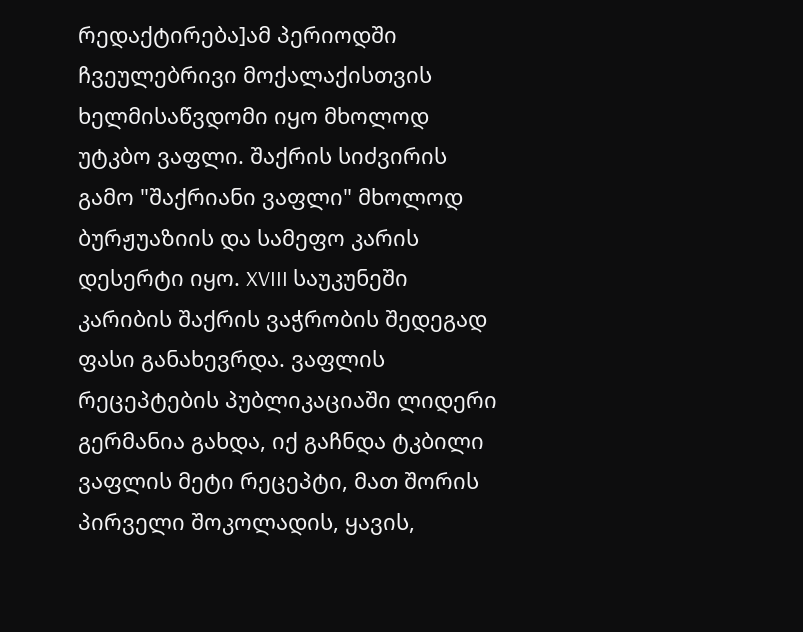რედაქტირება]ამ პერიოდში ჩვეულებრივი მოქალაქისთვის ხელმისაწვდომი იყო მხოლოდ უტკბო ვაფლი. შაქრის სიძვირის გამო "შაქრიანი ვაფლი" მხოლოდ ბურჟუაზიის და სამეფო კარის დესერტი იყო. XVIII საუკუნეში კარიბის შაქრის ვაჭრობის შედეგად ფასი განახევრდა. ვაფლის რეცეპტების პუბლიკაციაში ლიდერი გერმანია გახდა, იქ გაჩნდა ტკბილი ვაფლის მეტი რეცეპტი, მათ შორის პირველი შოკოლადის, ყავის,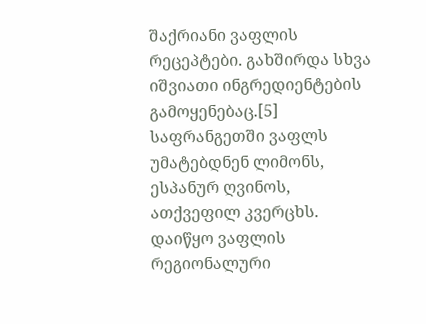შაქრიანი ვაფლის რეცეპტები. გახშირდა სხვა იშვიათი ინგრედიენტების გამოყენებაც.[5] საფრანგეთში ვაფლს უმატებდნენ ლიმონს, ესპანურ ღვინოს, ათქვეფილ კვერცხს. დაიწყო ვაფლის რეგიონალური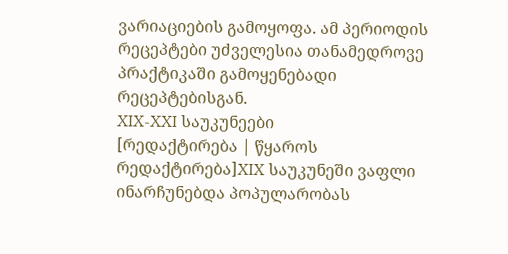ვარიაციების გამოყოფა. ამ პერიოდის რეცეპტები უძველესია თანამედროვე პრაქტიკაში გამოყენებადი რეცეპტებისგან.
XIX-XXI საუკუნეები
[რედაქტირება | წყაროს რედაქტირება]XIX საუკუნეში ვაფლი ინარჩუნებდა პოპულარობას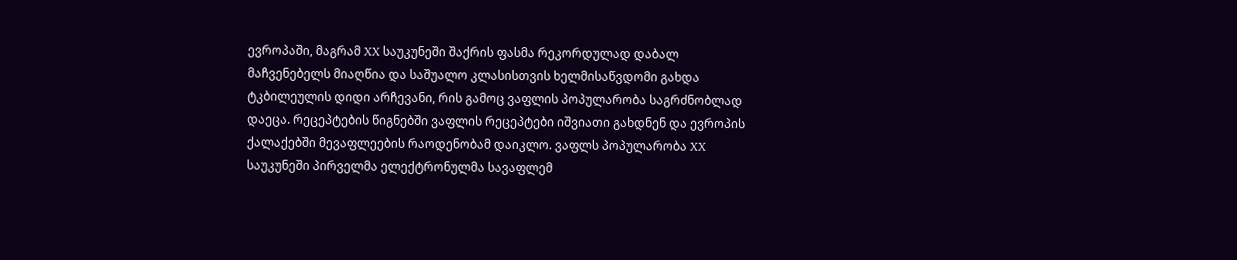ევროპაში, მაგრამ XX საუკუნეში შაქრის ფასმა რეკორდულად დაბალ მაჩვენებელს მიაღწია და საშუალო კლასისთვის ხელმისაწვდომი გახდა ტკბილეულის დიდი არჩევანი, რის გამოც ვაფლის პოპულარობა საგრძნობლად დაეცა. რეცეპტების წიგნებში ვაფლის რეცეპტები იშვიათი გახდნენ და ევროპის ქალაქებში მევაფლეების რაოდენობამ დაიკლო. ვაფლს პოპულარობა XX საუკუნეში პირველმა ელექტრონულმა სავაფლემ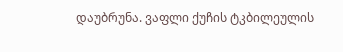დაუბრუნა. ვაფლი ქუჩის ტკბილეულის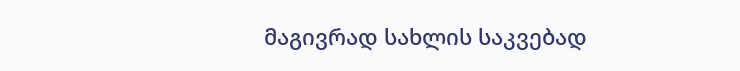მაგივრად სახლის საკვებად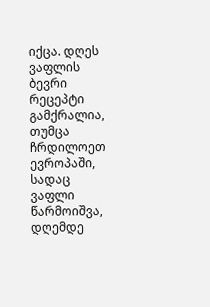იქცა. დღეს ვაფლის ბევრი რეცეპტი გამქრალია, თუმცა ჩრდილოეთ ევროპაში, სადაც ვაფლი წარმოიშვა, დღემდე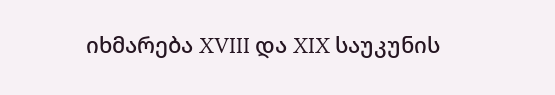იხმარება XVIII და XIX საუკუნის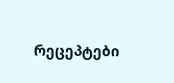რეცეპტები